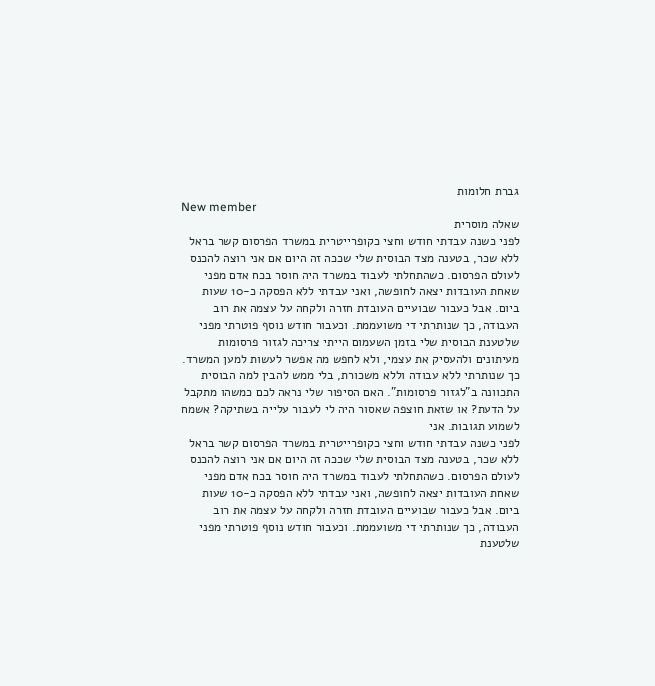גברת חלומות
New member
שאלה מוסרית
לפני כשנה עבדתי חודש וחצי כקופרייטרית במשרד הפרסום קשר בראל ללא שכר, בטענה מצד הבוסית שלי שככה זה היום אם אני רוצה להכנס לעולם הפרסום. כשהתחלתי לעבוד במשרד היה חוסר בכח אדם מפני שאחת העובדות יצאה לחופשה, ואני עבדתי ללא הפסקה כ-10 שעות ביום. אבל כעבור שבועיים העובדת חזרה ולקחה על עצמה את רוב העבודה, כך שנותרתי די משועממת. וכעבור חודש נוסף פוטרתי מפני שלטענת הבוסית שלי בזמן השעמום הייתי צריכה לגזור פרסומות מעיתונים ולהעסיק את עצמי, ולא לחפש מה אפשר לעשות למען המשרד. כך שנותרתי ללא עבודה וללא משכורת, בלי ממש להבין למה הבוסית התכוונה ב"לגזור פרסומות". האם הסיפור שלי נראה לכם כמשהו מתקבל על הדעת? או שזאת חוצפה שאסור היה לי לעבור עלייה בשתיקה? אשמח לשמוע תגובות. אני
לפני כשנה עבדתי חודש וחצי כקופרייטרית במשרד הפרסום קשר בראל ללא שכר, בטענה מצד הבוסית שלי שככה זה היום אם אני רוצה להכנס לעולם הפרסום. כשהתחלתי לעבוד במשרד היה חוסר בכח אדם מפני שאחת העובדות יצאה לחופשה, ואני עבדתי ללא הפסקה כ-10 שעות ביום. אבל כעבור שבועיים העובדת חזרה ולקחה על עצמה את רוב העבודה, כך שנותרתי די משועממת. וכעבור חודש נוסף פוטרתי מפני שלטענת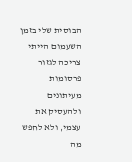הבוסית שלי בזמן השעמום הייתי צריכה לגזור פרסומות מעיתונים ולהעסיק את עצמי, ולא לחפש מה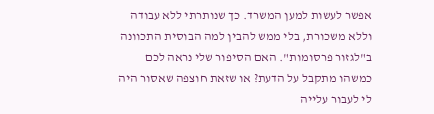אפשר לעשות למען המשרד. כך שנותרתי ללא עבודה וללא משכורת, בלי ממש להבין למה הבוסית התכוונה ב"לגזור פרסומות". האם הסיפור שלי נראה לכם כמשהו מתקבל על הדעת? או שזאת חוצפה שאסור היה לי לעבור עלייה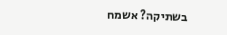בשתיקה? אשמח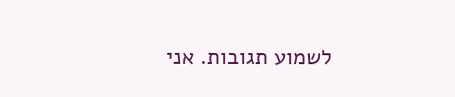לשמוע תגובות. אני